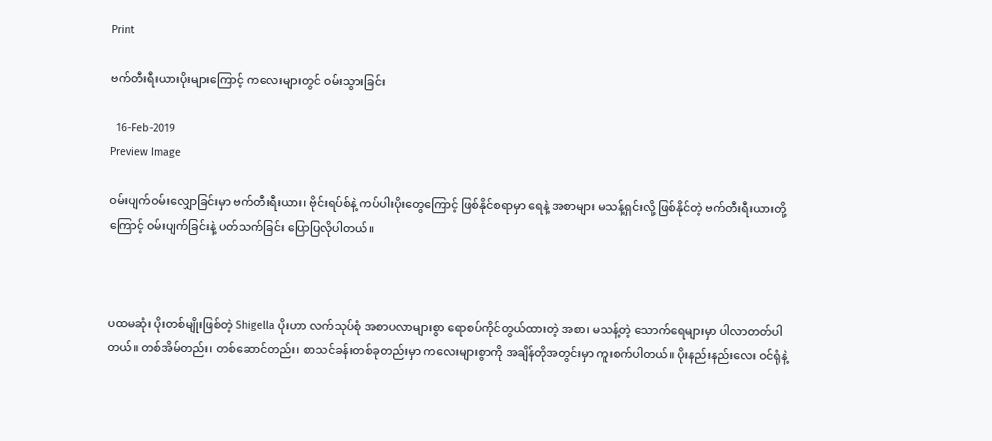Print

ဗက်တီးရီးယားပိုးများကြောင့် ကလေးများတွင် ဝမ်းသွားခြင်း

  16-Feb-2019
Preview Image

ဝမ်းပျက်ဝမ်းလျှောခြင်းမှာ ဗက်တီးရီးယား၊ ဗိုင်းရပ်စ်နဲ့ ကပ်ပါးပိုးတွေကြောင့် ဖြစ်နိုင်စရာမှာ ရေနဲ့ အစာများ မသန့်ရှင်းလို့ ဖြစ်နိုင်တဲ့ ဗက်တီးရီးယားတို့ကြောင့် ဝမ်းပျက်ခြင်းနဲ့ ပတ်သက်ခြင်း ပြောပြလိုပါတယ်။



ပထမဆုံး ပိုးတစ်မျိုးဖြစ်တဲ့ Shigella ပိုးဟာ လက်သုပ်စုံ အစာပလာများစွာ ရောစပ်ကိုင်တွယ်ထားတဲ့ အစာ၊ မသန့်တဲ့ သောက်ရေများမှာ ပါလာတတ်ပါတယ်။ တစ်အိမ်တည်း၊ တစ်ဆောင်တည်း၊ စာသင်ခန်းတစ်ခုတည်းမှာ ကလေးများစွာကို အချိန်တိုအတွင်းမှာ ကူးစက်ပါတယ်။ ပိုးနည်းနည်းလေး ဝင်ရုံနဲ့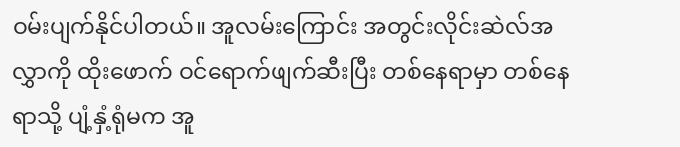ဝမ်းပျက်နိုင်ပါတယ်။ အူလမ်းကြောင်း အတွင်းလိုင်းဆဲလ်အလွှာကို ထိုးဖောက် ဝင်ရောက်ဖျက်ဆီးပြီး တစ်နေရာမှာ တစ်နေရာသို့ ပျံ့နှံ့ရုံမက အူ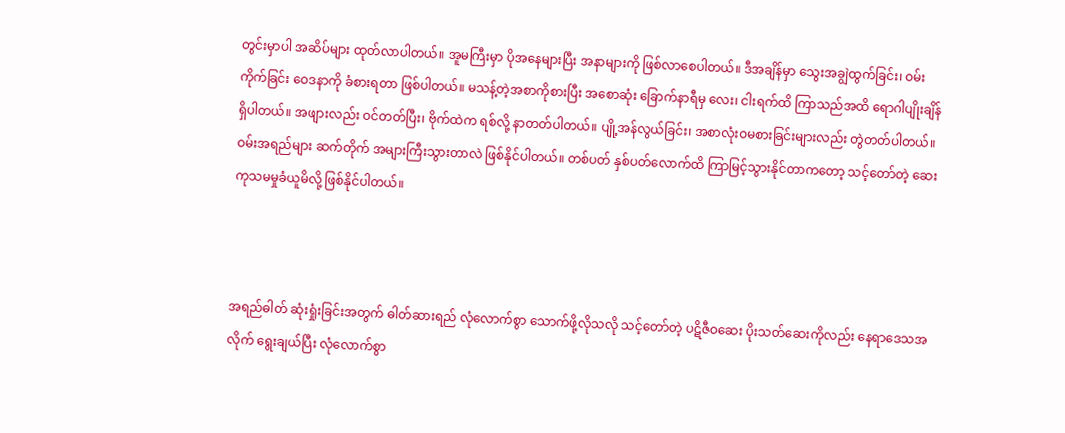တွင်းမှာပါ အဆိပ်များ ထုတ်လာပါတယ်။ အူမကြီးမှာ ပိုအနေများပြီး အနာများကို ဖြစ်လာစေပါတယ်။ ဒီအချိန်မှာ သွေးအချွဲထွက်ခြင်း၊ ဝမ်းကိုက်ခြင်း ဝေဒနာကို ခံစားရတာ ဖြစ်ပါတယ်။ မသန့်တဲ့အစာကိုစားပြီး အစောဆုံး ခြောက်နာရီမှ လေး၊ ငါးရက်ထိ ကြာသည်အထိ ရောဂါပျိုးချိန် ရှိပါတယ်။ အဖျားလည်း ဝင်တတ်ပြီး၊ ဗိုက်ထဲက ရစ်လို့ နာတတ်ပါတယ်။ ပျို့အန်လွယ်ခြင်း၊ အစာလုံးဝမစားခြင်းများလည်း တွဲတတ်ပါတယ်။ ဝမ်းအရည်များ ဆက်တိုက် အများကြီးသွားတာလဲ ဖြစ်နိုင်ပါတယ်။ တစ်ပတ် နှစ်ပတ်လောက်ထိ ကြာမြင့်သွားနိုင်တာကတော့ သင့်တော်တဲ့ ဆေးကုသမမှုခံယူမိလို့ ဖြစ်နိုင်ပါတယ်။



အရည်ဓါတ် ဆုံးရှုံးခြင်းအတွက် ဓါတ်ဆားရည် လုံလောက်စွာ သောက်ဖို့လိုသလို သင့်တော်တဲ့ ပဋိဇီဝဆေး ပိုးသတ်ဆေးကိုလည်း နေရာဒေသအလိုက် ရွေးချယ်ပြီး လုံလောက်စွာ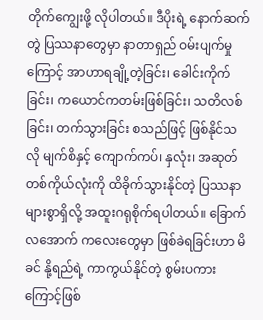တိုက်ကျွေးဖို့ လိုပါတယ်။ ဒီပိုးရဲ့ နောက်ဆက်တွဲ ပြဿနာတွေမှာ နာတာရှည် ဝမ်းပျက်မှုကြောင့် အာဟာရချို့တဲ့ခြင်း၊ ခေါင်းကိုက်ခြင်း၊ ကယောင်ကတမ်းဖြစ်ခြင်း၊ သတိလစ်ခြင်း၊ တက်သွားခြင်း စသည်ဖြင့် ဖြစ်နိုင်သလို မျက်စိနှင့် ကျောက်ကပ်၊ နှလုံး၊ အဆုတ် တစ်ကိုယ်လုံးကို ထိခိုက်သွားနိုင်တဲ့ ပြဿနာများစွာရှိလို့ အထူးဂရုစိုက်ရပါတယ်။ ခြောက်လအောက် ကလေးတွေမှာ ဖြစ်ခဲရခြင်းဟာ မိခင် နို့ရည်ရဲ့ ကာကွယ်နိုင်တဲ့ စွမ်းပကားကြောင့်ဖြစ်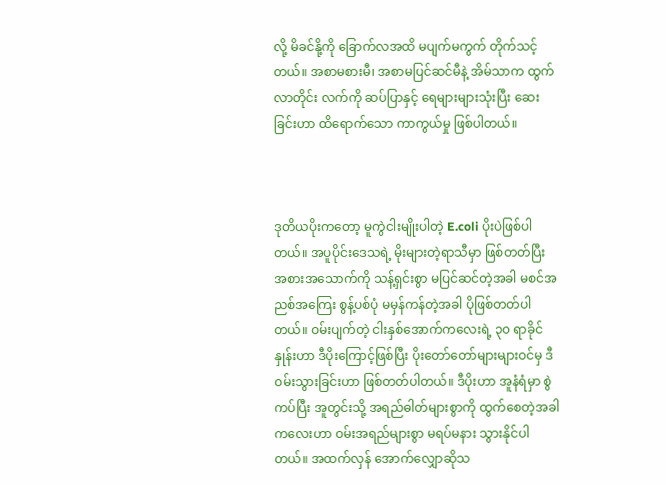လို့ မိခင်နို့ကို ခြောက်လအထိ မပျက်မကွက် တိုက်သင့်တယ်။ အစာမစားမီ၊ အစာမပြင်ဆင်မီနဲ့ အိမ်သာက ထွက်လာတိုင်း လက်ကို ဆပ်ပြာနှင့် ရေများများသုံးပြီး ဆေးခြင်းဟာ ထိရောက်သော ကာကွယ်မှု ဖြစ်ပါတယ်။



ဒုတိယပိုးကတော့ မူကွဲငါးမျိုးပါတဲ့ E.coli ပိုးပဲဖြစ်ပါတယ်။ အပူပိုင်းဒေသရဲ့ မိုးများတဲ့ရာသီမှာ ဖြစ်တတ်ပြီး အစားအသောက်ကို သန့်ရှင်းစွာ မပြင်ဆင်တဲ့အခါ မစင်အညစ်အကြေး စွန့်ပစ်ပုံ မမှန်ကန်တဲ့အခါ ပိုဖြစ်တတ်ပါတယ်။ ဝမ်းပျက်တဲ့ ငါးနှစ်အောက်ကလေးရဲ့ ၃၀ ရာခိုင်နှုန်းဟာ ဒီပိုးကြောင့်ဖြစ်ပြီး ပိုးတော်တော်များများဝင်မှ ဒီဝမ်းသွားခြင်းဟာ ဖြစ်တတ်ပါတယ်။ ဒီပိုးဟာ အူနံရံမှာ စွဲကပ်ပြီး အူတွင်းသို့ အရည်ဓါတ်များစွာကို ထွက်စေတဲ့အခါ ကလေးဟာ ဝမ်းအရည်များစွာ မရပ်မနား သွားနိုင်ပါတယ်။ အထက်လှန် အောက်လျှောဆိုသ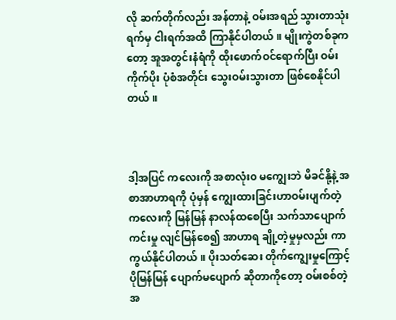လို ဆက်တိုက်လည်း အန်တာနဲ့ ဝမ်းအရည် သွားတာသုံးရက်မှ ငါးရက်အထိ ကြာနိုင်ပါတယ်။ မျိုးကွဲတစ်ခုကတော့ အူအတွင်းနံရံကို ထိုးဖောက်ဝင်ရောက်ပြီး ဝမ်းကိုက်ပိုး ပုံစံအတိုင်း သွေးဝမ်းသွားတာ ဖြစ်စေနိုင်ပါတယ်။



ဒါ့အပြင် ကလေးကို အစာလုံး၀ မကျွေးဘဲ မိခင်နို့နဲ့ အစာအာဟာရကို ပုံမှန် ကျွေးထားခြင်းဟာဝမ်းပျက်တဲ့ ကလေးကို မြန်မြန် နာလန်ထစေပြီး သက်သာပျောက်ကင်းမှု လျင်မြန်စေ၍ အာဟာရ ချို့တဲ့မှုမှလည်း ကာကွယ်နိုင်ပါတယ်။ ပိုးသတ်ဆေး တိုက်ကျွေးမှုကြောင့် ပိုမြန်မြန် ပျောက်မပျောက် ဆိုတာကိုတော့ ဝမ်းစစ်တဲ့ အ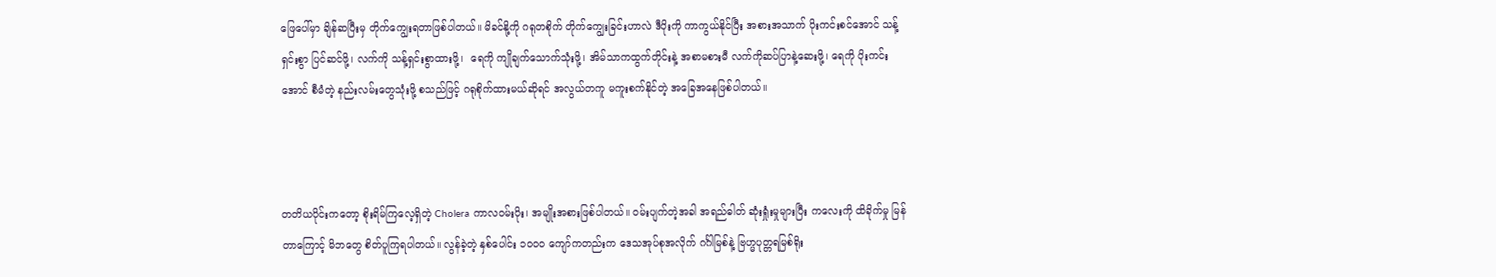ဖြေပေါ်မှာ ချိန်ဆပြီးမှ တိုက်ကျွေးရတာဖြစ်ပါတယ်။ မိခင်နို့ကို ဂရုတစိုက် တိုက်ကျွေးခြင်းဟာလဲ ဒီပိုးကို ကာကွယ်နိုင်ပြီး အစားအသာက် ပိုးကင်းစင်အောင် သန့်ရှင်းစွာ ပြင်ဆင်ဖို့၊ လက်ကို သန့်ရှင်းစွာထားဖို့၊  ရေကို ကျိုချက်သောက်သုံးဖို့၊ အိမ်သာကထွက်တိုင်းနဲ့ အစာမစားမီ လက်ကိုဆပ်ပြာနဲ့ဆေးဖို့၊ ရေကို ပိုးကင်းအောင် စီမံတဲ့ နည်းလမ်းတွေသုံးဖို့ စသည်ဖြင့် ဂရုစိုက်ထားမယ်ဆိုရင် အလွယ်တကူ မကူးစက်နိုင်တဲ့ အခြေအနေဖြစ်ပါတယ်။



တတိယပိုင်းကတော့ စိုးရိမ်ကြလေ့ရှိတဲ့ Cholera ကာလဝမ်းပိုး၊ အမျိုးအစားဖြစ်ပါတယ်။ ဝမ်းပျက်တဲ့အခါ အရည်ဓါတ် ဆုံးရှုံးမှုများပြီး ကလေးကို ထိခိုက်မှု မြန်တာကြောင့် မိဘတွေ စိတ်ပူကြရပါတယ်။ လွန်ခဲ့တဲ့ နှစ်ပေါင်း ၁၀၀၀ ကျော်ကတည်းက ဒေသအုပ်စုအလိုက် ဂင်္ဂါမြစ်နဲ့ ဗြဟ္မပုတ္တရမြစ်ရိုး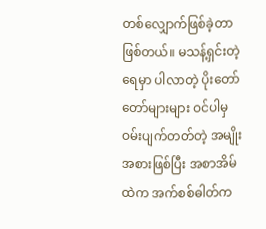တစ်လျှောက်ဖြစ်ခဲ့တာ ဖြစ်တယ်။ မသန့်ရှင်းတဲ့ရေမှာ ပါလာတဲ့ ပိုးတော်တော်များများ ဝင်ပါမှ ဝမ်းပျက်တတ်တဲ့ အမျိုးအစားဖြစ်ပြီး အစာအိမ်ထဲက အက်စစ်ဓါတ်က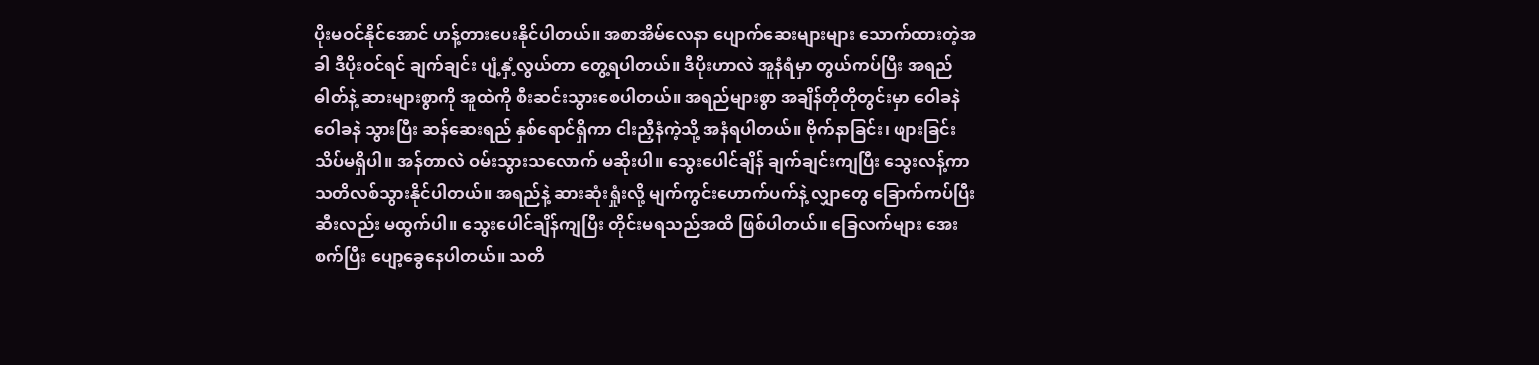ပိုးမဝင်နိုင်အောင် ဟန့်တားပေးနိုင်ပါတယ်။ အစာအိမ်လေနာ ပျောက်ဆေးများများ သောက်ထားတဲ့အခါ ဒီပိုးဝင်ရင် ချက်ချင်း ပျံ့နှံ့လွယ်တာ တွေ့ရပါတယ်။ ဒီပိုးဟာလဲ အူနံရံမှာ တွယ်ကပ်ပြီး အရည်ဓါတ်နဲ့ ဆားများစွာကို အူထဲကို စီးဆင်းသွားစေပါတယ်။ အရည်များစွာ အချိန်တိုတိုတွင်းမှာ ဝေါခနဲ ဝေါခနဲ သွားပြီး ဆန်ဆေးရည် နှစ်ရောင်ရှိကာ ငါးညှီနံကဲ့သို့ အနံရပါတယ်။ ဗိုက်နာခြင်း၊ ဖျားခြင်း သိပ်မရှိပါ။ အန်တာလဲ ဝမ်းသွားသလောက် မဆိုးပါ။ သွေးပေါင်ချိန် ချက်ချင်းကျပြီး သွေးလန့်ကာ သတိလစ်သွားနိုင်ပါတယ်။ အရည်နဲ့ ဆားဆုံးရှုံးလို့ မျက်ကွင်းဟောက်ပက်နဲ့ လျှာတွေ ခြောက်ကပ်ပြီး ဆီးလည်း မထွက်ပါ။ သွေးပေါင်ချိန်ကျပြီး တိုင်းမရသည်အထိ ဖြစ်ပါတယ်။ ခြေလက်များ အေးစက်ပြီး ပျော့ခွေနေပါတယ်။ သတိ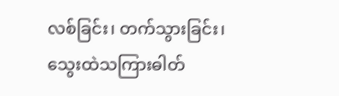လစ်ခြင်း၊ တက်သွားခြင်း၊ သွေးထဲသကြားဓါတ်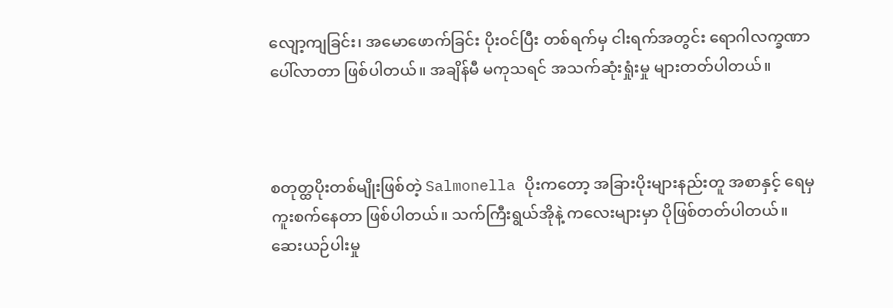လျော့ကျခြင်း၊ အမောဖောက်ခြင်း ပိုးဝင်ပြီး တစ်ရက်မှ ငါးရက်အတွင်း ရောဂါလက္ခဏာပေါ်လာတာ ဖြစ်ပါတယ်။ အချိန်မီ မကုသရင် အသက်ဆုံးရှုံးမှု များတတ်ပါတယ်။



စတုတ္ထပိုးတစ်မျိုးဖြစ်တဲ့ Salmonella ပိုးကတော့ အခြားပိုးများနည်းတူ အစာနှင့် ရေမှ ကူးစက်နေတာ ဖြစ်ပါတယ်။ သက်ကြီးရွယ်အိုနဲ့ ကလေးများမှာ ပိုဖြစ်တတ်ပါတယ်။ ဆေးယဉ်ပါးမှု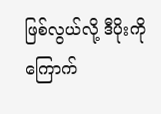ဖြစ်လွယ်လို့ ဒီပိုးကို ကြောက်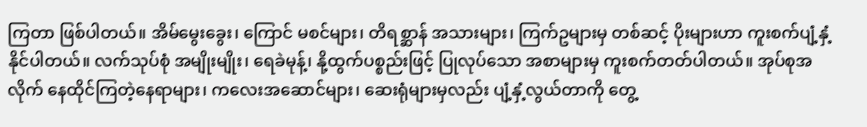ကြတာ ဖြစ်ပါတယ်။ အိမ်မွေးခွေး၊ ကြောင် မစင်များ၊ တိရစ္ဆာန် အသားများ၊ ကြက်ဥများမှ တစ်ဆင့် ပိုးများဟာ ကူးစက်ပျံ့နှံ့ နိုင်ပါတယ်။ လက်သုပ်စုံ အမျိုးမျိုး၊ ရေခဲမုန့်၊ နို့ထွက်ပစ္စည်းဖြင့် ပြုလုပ်သော အစာများမှ ကူးစက်တတ်ပါတယ်။ အုပ်စုအလိုက် နေထိုင်ကြတဲ့နေရာများ၊ ကလေးအဆောင်များ၊ ဆေးရုံများမှလည်း ပျံ့နှံ့လွယ်တာကို တွေ့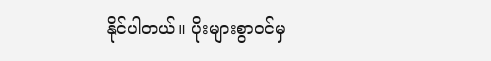နိုင်ပါတယ်။ ပိုးများစွာဝင်မှ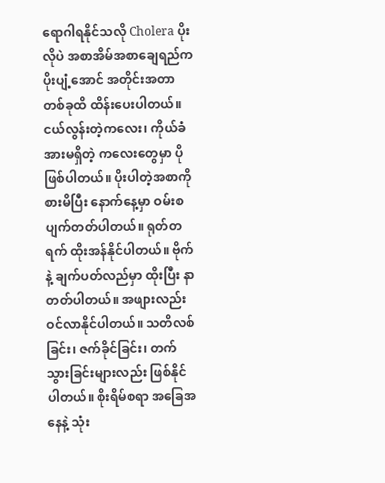ရောဂါရနိုင်သလို Cholera ပိုးလိုပဲ အစာအိမ်အစာချေရည်က ပိုးပျံ့အောင် အတိုင်းအတာတစ်ခုထိ ထိန်းပေးပါတယ်။ ငယ်လွန်းတဲ့ကလေး၊ ကိုယ်ခံအားမရှိတဲ့ ကလေးတွေမှာ ပိုဖြစ်ပါတယ်။ ပိုးပါတဲ့အစာကို စားမိပြီး နောက်နေ့မှာ ဝမ်းစပျက်တတ်ပါတယ်။ ရုတ်တရက် ထိုးအန်နိုင်ပါတယ်။ ဗိုက်နဲ့ ချက်ပတ်လည်မှာ ထိုးပြီး နာတတ်ပါတယ်။ အဖျားလည်း ဝင်လာနိုင်ပါတယ်။ သတိလစ်ခြင်း၊ ဇက်ခိုင်ခြင်း၊ တက်သွားခြင်းများလည်း ဖြစ်နိုင်ပါတယ်။ စိုးရိမ်စရာ အခြေအနေနဲ့ သုံး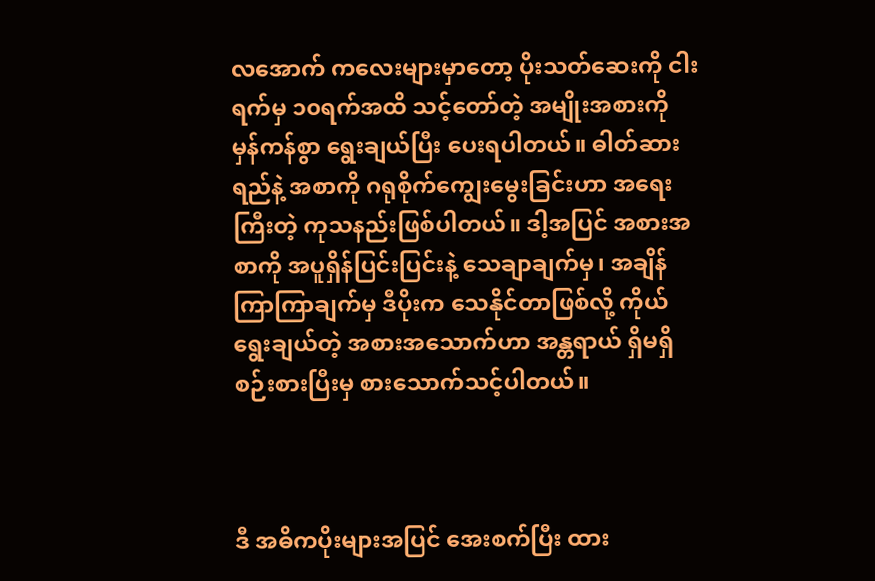လအောက် ကလေးများမှာတော့ ပိုးသတ်ဆေးကို ငါးရက်မှ ၁၀ရက်အထိ သင့်တော်တဲ့ အမျိုးအစားကို မှန်ကန်စွာ ရွေးချယ်ပြီး ပေးရပါတယ်။ ဓါတ်ဆားရည်နဲ့ အစာကို ဂရုစိုက်ကျွေးမွေးခြင်းဟာ အရေးကြီးတဲ့ ကုသနည်းဖြစ်ပါတယ်။ ဒါ့အပြင် အစားအစာကို အပူရှိန်ပြင်းပြင်းနဲ့ သေချာချက်မှ၊ အချိန်ကြာကြာချက်မှ ဒီပိုးက သေနိုင်တာဖြစ်လို့ ကိုယ်ရွေးချယ်တဲ့ အစားအသောက်ဟာ အန္တရာယ် ရှိမရှိ စဉ်းစားပြီးမှ စားသောက်သင့်ပါတယ်။



ဒီ အဓိကပိုးများအပြင် အေးစက်ပြီး ထား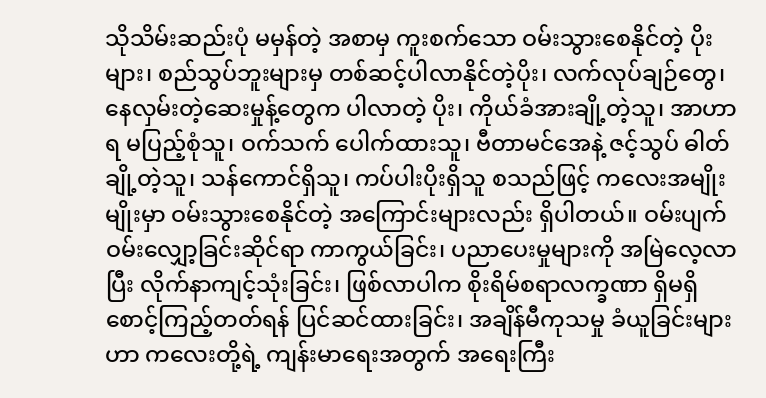သိုသိမ်းဆည်းပုံ မမှန်တဲ့ အစာမှ ကူးစက်သော ဝမ်းသွားစေနိုင်တဲ့ ပိုးများ၊ စည်သွပ်ဘူးများမှ တစ်ဆင့်ပါလာနိုင်တဲ့ပိုး၊ လက်လုပ်ချဉ်တွေ၊ နေလှမ်းတဲ့ဆေးမှုန့်တွေက ပါလာတဲ့ ပိုး၊ ကိုယ်ခံအားချို့တဲ့သူ၊ အာဟာရ မပြည့်စုံသူ၊ ဝက်သက် ပေါက်ထားသူ၊ ဗီတာမင်အေနဲ့ ဇင့်သွပ် ဓါတ်ချို့တဲ့သူ၊ သန်ကောင်ရှိသူ၊ ကပ်ပါးပိုးရှိသူ စသည်ဖြင့် ကလေးအမျိုးမျိုးမှာ ဝမ်းသွားစေနိုင်တဲ့ အကြောင်းများလည်း ရှိပါတယ်။ ဝမ်းပျက်ဝမ်းလျှော့ခြင်းဆိုင်ရာ ကာကွယ်ခြင်း၊ ပညာပေးမှုများကို အမြဲလေ့လာပြီး လိုက်နာကျင့်သုံးခြင်း၊ ဖြစ်လာပါက စိုးရိမ်စရာလက္ခဏာ ရှိမရှိစောင့်ကြည့်တတ်ရန် ပြင်ဆင်ထားခြင်း၊ အချိန်မီကုသမှု ခံယူခြင်းများဟာ ကလေးတို့ရဲ့ ကျန်းမာရေးအတွက် အရေးကြီး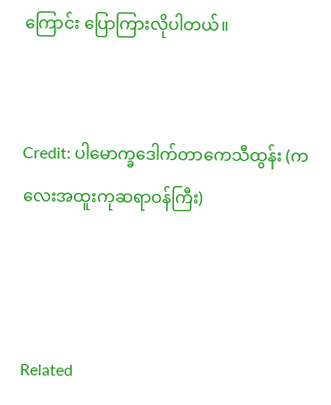ကြောင်း ပြောကြားလိုပါတယ်။


Credit: ပါမောက္ခဒေါက်တာကေသီထွန်း (ကလေးအထူးကုဆရာဝန်ကြီး)



Related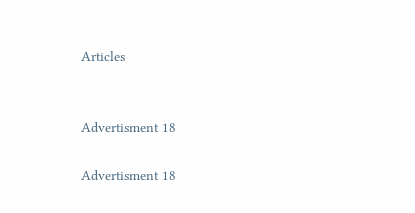Articles


Advertisment 18

Advertisment 18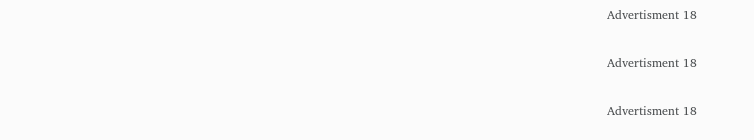Advertisment 18

Advertisment 18

Advertisment 18